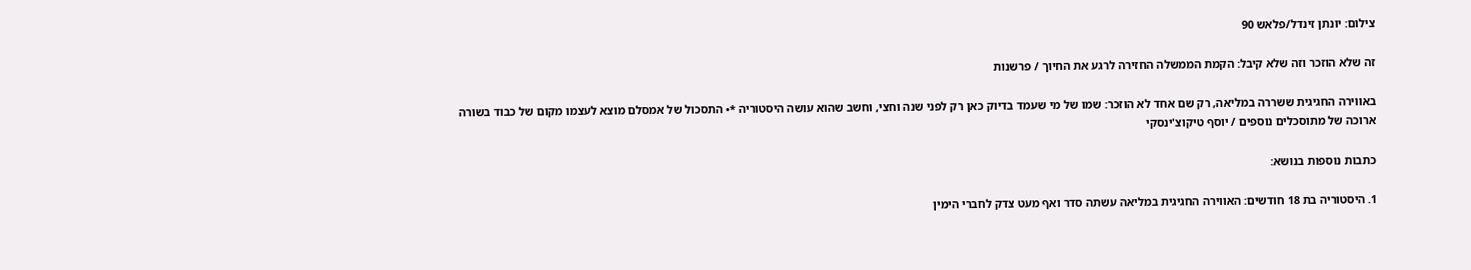צילום: יונתן זינדל/פלאש 90

זה שלא הוזכר וזה שלא קיבל: הקמת הממשלה החזירה לרגע את החיוך / פרשנות

באווירה החגיגית ששררה במליאה, רק שם אחד לא הוזכר: שמו של מי שעמד בדיוק כאן רק לפני שנה וחצי, וחשב שהוא עושה היסטוריה *• התסכול של אמסלם מוצא לעצמו מקום של כבוד בשורה ארוכה של מתוסכלים נוספים / יוסף טיקוצ'ינסקי

כתבות נוספות בנושא:

1. היסטוריה בת 18 חודשים: האווירה החגיגית במליאה עשתה סדר ואף מעט צדק לחברי הימין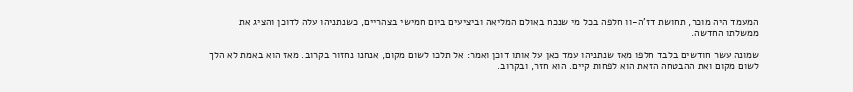המעמד היה מוכר, תחושת דז'ה-וו חלפה בכל מי שנכח באולם המליאה וביציעים ביום חמישי בצהריים, כשנתניהו עלה לדוכן והציג את ממשלתו החדשה.

שמונה עשר חודשים בלבד חלפו מאז שנתניהו עמד כאן על אותו דוכן ואמר: אל תלכו לשום מקום, אנחנו נחזור בקרוב. מאז הוא באמת לא הלך לשום מקום ואת ההבטחה הזאת הוא לפחות קיים. הוא חזר, ובקרוב.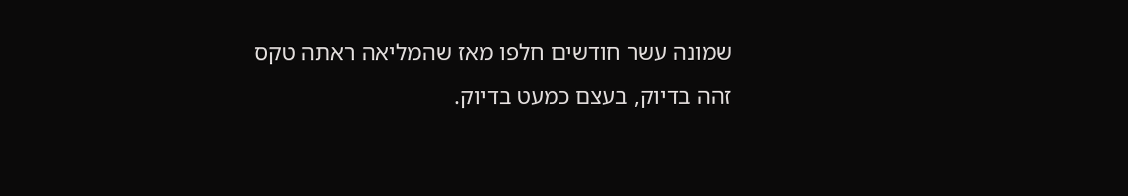שמונה עשר חודשים חלפו מאז שהמליאה ראתה טקס זהה בדיוק, בעצם כמעט בדיוק.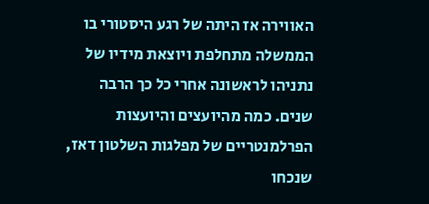האווירה אז היתה של רגע היסטורי בו הממשלה מתחלפת ויוצאת מידיו של נתניהו לראשונה אחרי כל כך הרבה שנים. כמה מהיועצים והיועצות הפרלמנטריים של מפלגות השלטון דאז, שנכחו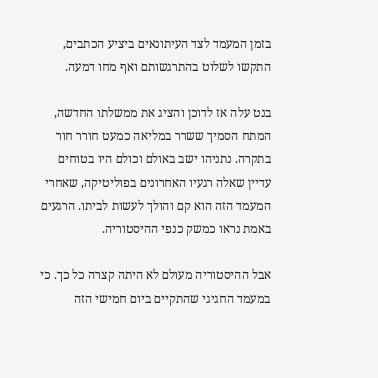בזמן המעמד לצד העיתונאים ביציע הכתבים, התקשו לשלוט בהתרגשותם ואף מחו דמעה.

בנט עלה אז לדוכן והציג את ממשלתו החדשה, המתח הסמיך ששרר במליאה כמעט חורר חור בתקרה. נתניהו ישב באולם וכולם היו בטוחים עדיין שאלה רגעיו האחרונים בפוליטיקה, שאחרי המעמד הזה הוא קם והולך לעשות לביתו. הרגעים באמת נראו כמשק כנפי ההיסטוריה.

אבל ההיסטוריה מעולם לא היתה קצרה כל כך. כי במעמד החגיגי שהתקיים ביום חמישי הזה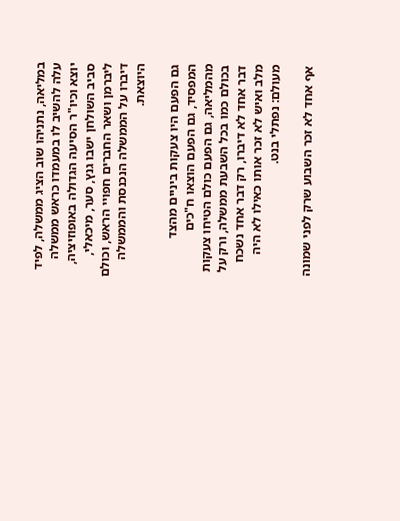במליאה, נתניהו שוב הציג ממשלה, לפיד עלה להשיב לו במעמדו כראש ממשלה יוצא וכיו"ר הסיעה הגדולה באופוזיציה, סביב השולחן ישבו גנץ, סער, מיכאלי, ליברמן ושאר החברים חפויי הראש, וכולם דיברו על הממשלה הנכנסת והממשלה היוצאת.

גם הפעם היו צעקות ביניים מהצד המפסיד, גם הפעם הוצאו ח"כים מהמליאה, גם הפעם כולם הטיחו צעקות בכולם כמו בכל השבעת ממשלה, ורק על דבר אחד לא דיברו, רק דבר אחד נשכח מלב ואיש לא זכר אותו כאילו לא היה מעולם: נפתלי בנט.

אף אחד לא זכר השבוע שרק לפני שמונה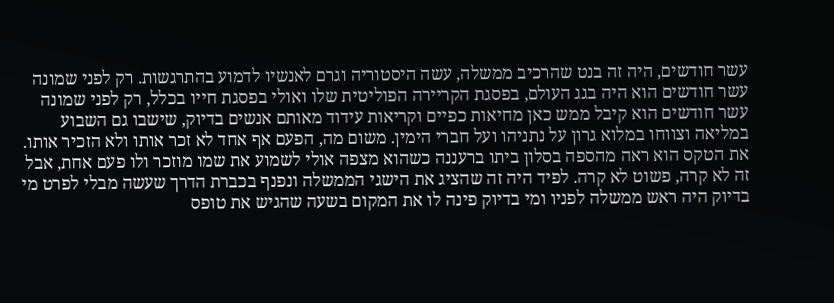עשר חודשים, היה זה בנט שהרכיב ממשלה, עשה היסטוריה וגרם לאנשיו לדמוע בהתרגשות. רק לפני שמונה עשר חודשים הוא היה בגג העולם, בפסגת הקריירה הפוליטית שלו ואולי בפסגת חייו בכלל, רק לפני שמונה עשר חודשים הוא קיבל ממש כאן מחיאות כפיים וקריאות עידוד מאותם אנשים בדיוק, שישבו גם השבוע במליאה וצווחו במלוא גרון על נתניהו ועל חברי הימין. משום מה, הפעם אף אחד לא זכר אותו ולא הזכיר אותו. את הטקס הוא ראה מהספה בסלון ביתו ברעננה כשהוא מצפה אולי לשמוע את שמו מוזכר ולו פעם אחת, אבל זה לא קרה, פשוט לא קרה. לפיד היה זה שהציג את הישגי הממשלה ונפנף בכברת הדרך שעשה מבלי לפרט מי בדיוק היה ראש ממשלה לפניו ומי בדיוק פינה לו את המקום בשעה שהגיש את טופס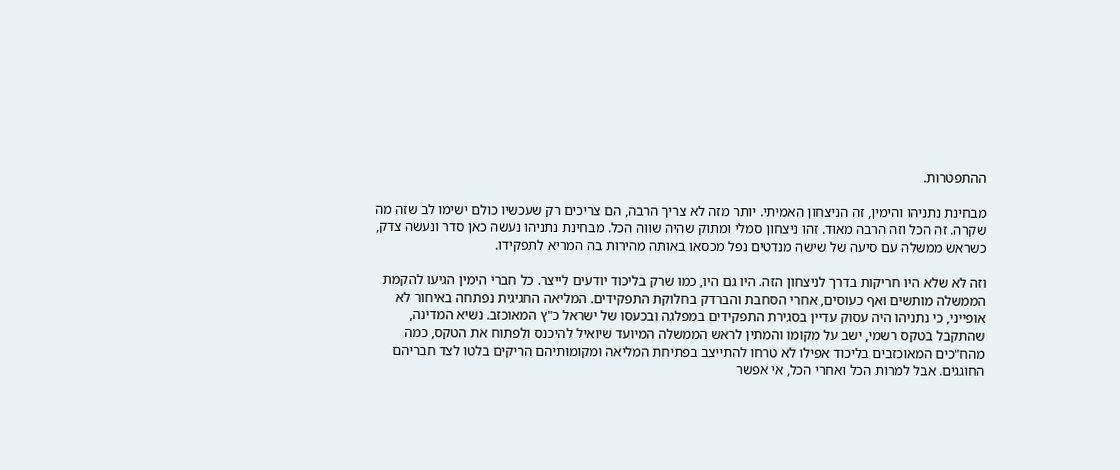ההתפטרות.

מבחינת נתניהו והימין, זה הניצחון האמיתי. יותר מזה לא צריך הרבה, הם צריכים רק שעכשיו כולם ישימו לב שזה מה שקרה. זה הכל וזה הרבה מאוד. זהו ניצחון סמלי ומתוק שהיה שווה הכל. מבחינת נתניהו נעשה כאן סדר ונעשה צדק, כשראש ממשלה עם סיעה של שישה מנדטים נפל מכסאו באותה מהירות בה המריא לתפקידו.

וזה לא שלא היו חריקות בדרך לניצחון הזה. היו גם היו, כמו שרק בליכוד יודעים לייצר. כל חברי הימין הגיעו להקמת הממשלה מותשים ואף כעוסים, אחרי הסחבת והברדק בחלוקת התפקידים. המליאה החגיגית נפתחה באיחור לא אופייני, כי נתניהו היה עסוק עדיין בסגירת התפקידים במפלגה ובכעסו של ישראל כ"ץ המאוכזב. נשיא המדינה, שהתקבל בטקס רשמי, ישב על מקומו והמתין לראש הממשלה המיועד שיואיל להיכנס ולפתוח את הטקס, כמה מהח"כים המאוכזבים בליכוד אפילו לא טרחו להתייצב בפתיחת המליאה ומקומותיהם הריקים בלטו לצד חבריהם החוגגים. אבל למרות הכל ואחרי הכל, אי אפשר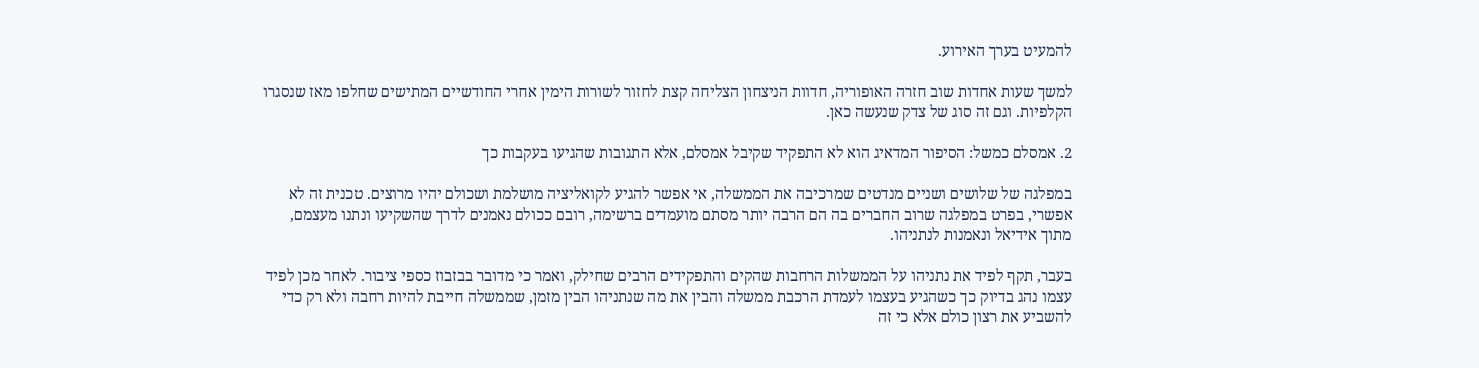להמעיט בערך האירוע.

למשך שעות אחדות שוב חזרה האופוריה, חדוות הניצחון הצליחה קצת לחזור לשורות הימין אחרי החודשיים המתישים שחלפו מאז שנסגרו הקלפיות. וגם זה סוג של צדק שנעשה כאן.

2. אמסלם כמשל: הסיפור המדאיג הוא לא התפקיד שקיבל אמסלם, אלא התגובות שהגיעו בעקבות כך

במפלגה של שלושים ושניים מנדטים שמרכיבה את הממשלה, אי אפשר להגיע לקואליציה מושלמת ושכולם יהיו מרוצים. טכנית זה לא אפשרי, בפרט במפלגה שרוב החברים בה הם הרבה יותר מסתם מועמדים ברשימה, רובם ככולם נאמנים לדרך שהשקיעו ונתנו מעצמם, מתוך אידיאל ונאמנות לנתניהו.

בעבר, תקף לפיד את נתניהו על הממשלות הרחבות שהקים והתפקידים הרבים שחילק, ואמר כי מדובר בבזבוז כספי ציבור. לאחר מכן לפיד עצמו נהג בדיוק כך כשהגיע בעצמו לעמדת הרכבת ממשלה והבין את מה שנתניהו הבין מזמן, שממשלה חייבת להיות רחבה ולא רק כדי להשביע את רצון כולם אלא כי זה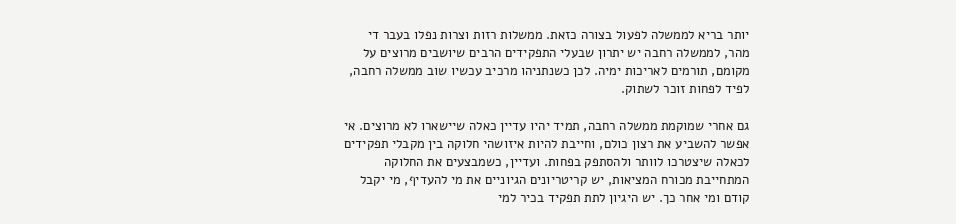יותר בריא לממשלה לפעול בצורה כזאת. ממשלות רזות וצרות נפלו בעבר די מהר, לממשלה רחבה יש יתרון שבעלי התפקידים הרבים שיושבים מרוצים על מקומם, תורמים לאריכות ימיה. לכן כשנתניהו מרכיב עכשיו שוב ממשלה רחבה, לפיד לפחות זוכר לשתוק.

גם אחרי שמוקמת ממשלה רחבה, תמיד יהיו עדיין כאלה שיישארו לא מרוצים. אי אפשר להשביע את רצון כולם, וחייבת להיות איזושהי חלוקה בין מקבלי תפקידים לכאלה שיצטרכו לוותר ולהסתפק בפחות. ועדיין, כשמבצעים את החלוקה המתחייבת מכורח המציאות, יש קריטריונים הגיוניים את מי להעדיף, מי יקבל קודם ומי אחר כך. יש היגיון לתת תפקיד בכיר למי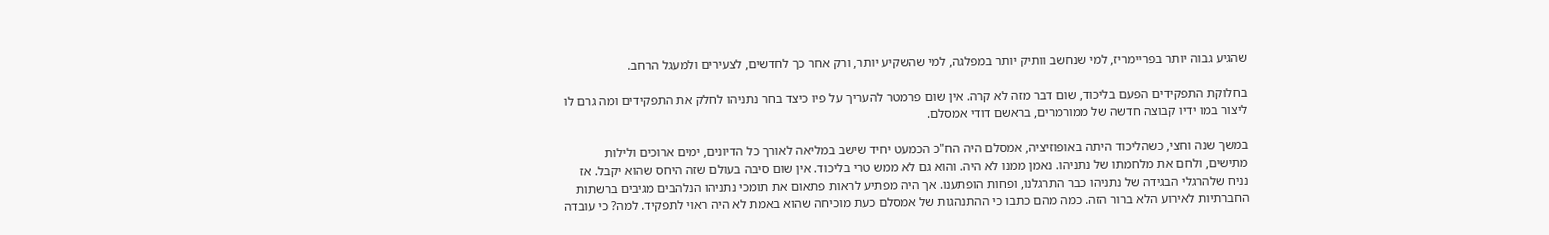שהגיע גבוה יותר בפריימריז, למי שנחשב וותיק יותר במפלגה, למי שהשקיע יותר, ורק אחר כך לחדשים, לצעירים ולמעגל הרחב.

בחלוקת התפקידים הפעם בליכוד, שום דבר מזה לא קרה. אין שום פרמטר להעריך על פיו כיצד בחר נתניהו לחלק את התפקידים ומה גרם לו ליצור במו ידיו קבוצה חדשה של ממורמרים, בראשם דודי אמסלם.

במשך שנה וחצי, כשהליכוד היתה באופוזיציה, אמסלם היה הח"כ הכמעט יחיד שישב במליאה לאורך כל הדיונים, ימים ארוכים ולילות מתישים, ולחם את מלחמתו של נתניהו. נאמן ממנו לא היה. והוא גם לא ממש טרי בליכוד. אין שום סיבה בעולם שזה היחס שהוא יקבל. אז נניח שלהרגלי הבגידה של נתניהו כבר התרגלנו, ופחות הופתענו. אך היה מפתיע לראות פתאום את תומכי נתניהו הנלהבים מגיבים ברשתות החברתיות לאירוע הלא ברור הזה. כמה מהם כתבו כי ההתנהגות של אמסלם כעת מוכיחה שהוא באמת לא היה ראוי לתפקיד. למה? כי עובדה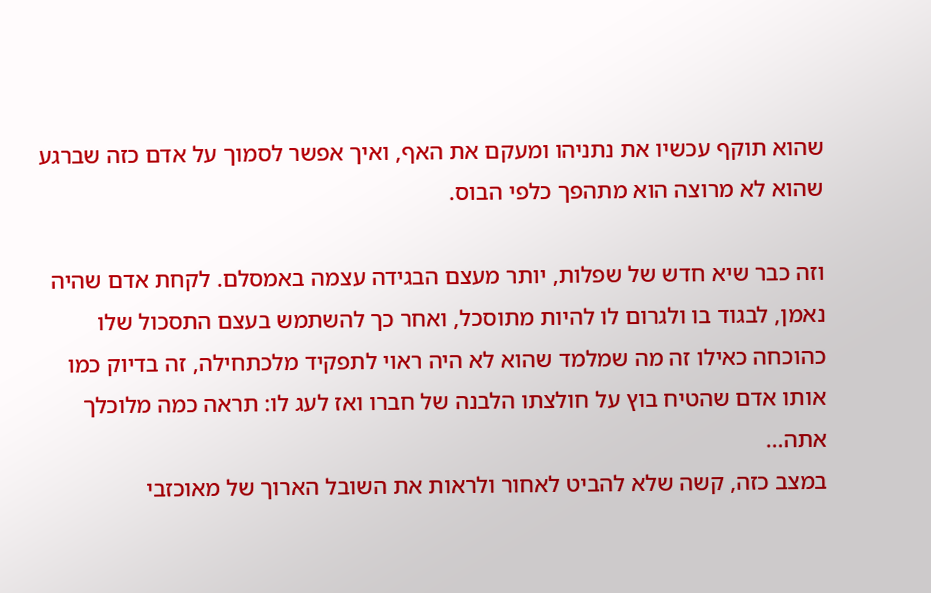שהוא תוקף עכשיו את נתניהו ומעקם את האף, ואיך אפשר לסמוך על אדם כזה שברגע שהוא לא מרוצה הוא מתהפך כלפי הבוס.

וזה כבר שיא חדש של שפלות, יותר מעצם הבגידה עצמה באמסלם. לקחת אדם שהיה נאמן, לבגוד בו ולגרום לו להיות מתוסכל, ואחר כך להשתמש בעצם התסכול שלו כהוכחה כאילו זה מה שמלמד שהוא לא היה ראוי לתפקיד מלכתחילה, זה בדיוק כמו אותו אדם שהטיח בוץ על חולצתו הלבנה של חברו ואז לעג לו: תראה כמה מלוכלך אתה…
במצב כזה, קשה שלא להביט לאחור ולראות את השובל הארוך של מאוכזבי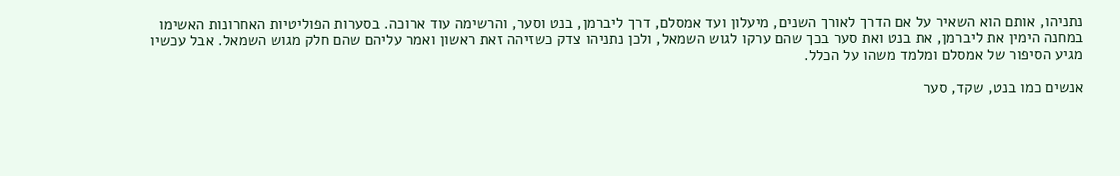נתניהו, אותם הוא השאיר על אם הדרך לאורך השנים, מיעלון ועד אמסלם, דרך ליברמן, בנט וסער, והרשימה עוד ארוכה. בסערות הפוליטיות האחרונות האשימו במחנה הימין את ליברמן, את בנט ואת סער בכך שהם ערקו לגוש השמאל, ולכן נתניהו צדק כשזיהה זאת ראשון ואמר עליהם שהם חלק מגוש השמאל. אבל עכשיו מגיע הסיפור של אמסלם ומלמד משהו על הכלל.

אנשים כמו בנט, שקד, סער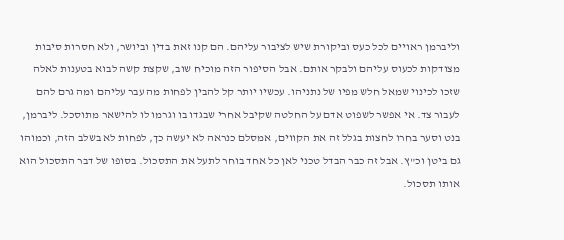וליברמן ראויים לכל כעס וביקורת שיש לציבור עליהם. הם קנו זאת בדין וביושר, ולא חסרות סיבות מצודקות לכעוס עליהם ולבקר אותם. אבל הסיפור הזה מוכיח שוב, שקצת קשה לבוא בטענות לאלה שזכו לכינוי שמאל חלש מפיו של נתניהו. עכשיו יותר קל להבין לפחות מה עבר עליהם ומה גרם להם לעבור צד. אי אפשר לשפוט אדם על החלטה שקיבל אחרי שבגדו בו וגרמו לו להישאר מתוסכל. ליברמן, בנט וסער בחרו לחצות בגלל זה את הקווים, אמסלם כנראה לא יעשה כך, לפחות לא בשלב הזה, וכמוהו גם ביטן וכ"ץ. אבל זה כבר הבדל טכני לאן כל אחד בוחר לתעל את התסכול. בסופו של דבר התסכול הוא אותו תסכול.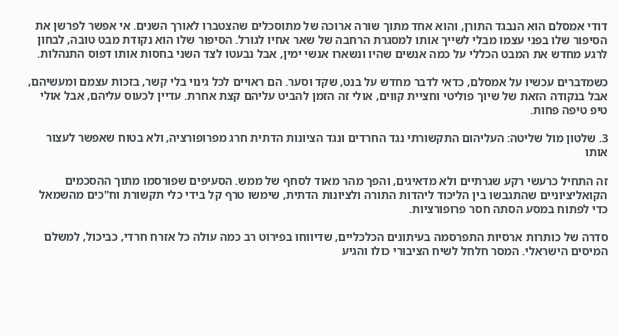דודי אמסלם הוא הנבגד התורן, והוא אחד מתוך שורה ארוכה של מתוסכלים שהצטברו לאורך השנים. אי אפשר לפרשן את הסיפור שלו בפני עצמו מבלי לשייך אותו למסגרת הרחבה של שאר אחיו לגורל. הסיפור שלו הוא נקודת מבט טובה, לבחון לרגע מחדש את המבט הכללי על כמה אנשים שהיו ונשארו אנשי ימין, אבל נבעטו לצד השני בחסות אותו דפוס התנהלות.

כשמדברים עכשיו על אמסלם, כדאי לדבר מחדש על בנט, שקד וסער. הם ראויים לכל גינוי בלי קשר, בזכות עצמם ומעשיהם, אבל בנקודה הזאת של שיוך פוליטי וחציית קווים, אולי זה הזמן להביט עליהם קצת אחרת. עדיין לכעוס עליהם, אבל אולי טיפ טיפה פחות.

3. שלטון מול שליטה: העליהום התקשורתי נגד החרדים ונגד הציונות הדתית חרג מפרופורציה, ולא בטוח שאפשר לעצור אותו

זה התחיל כרעשי רקע שגרתיים ולא מדאיגים, והפך מהר מאוד לסחף של ממש. הסעיפים שפורסמו מתוך ההסכמים הקואליציוניים שהתגבשו בין הליכוד ליהדות התורה ולציונות הדתית, שימשו טרף קל בידי כלי תקשורת וח"כים מהשמאל כדי לפתוח במסע הסתה חסר פרופורציות.

סדרה של כותרות ארסיות התפרסמה בעיתונים הכלכליים, שדיווחו בפירוט רב כמה עולה כל אזרח חרדי, כביכול, למשלם המיסים הישראלי. המסר חלחל לשיח הציבורי כולו והגיע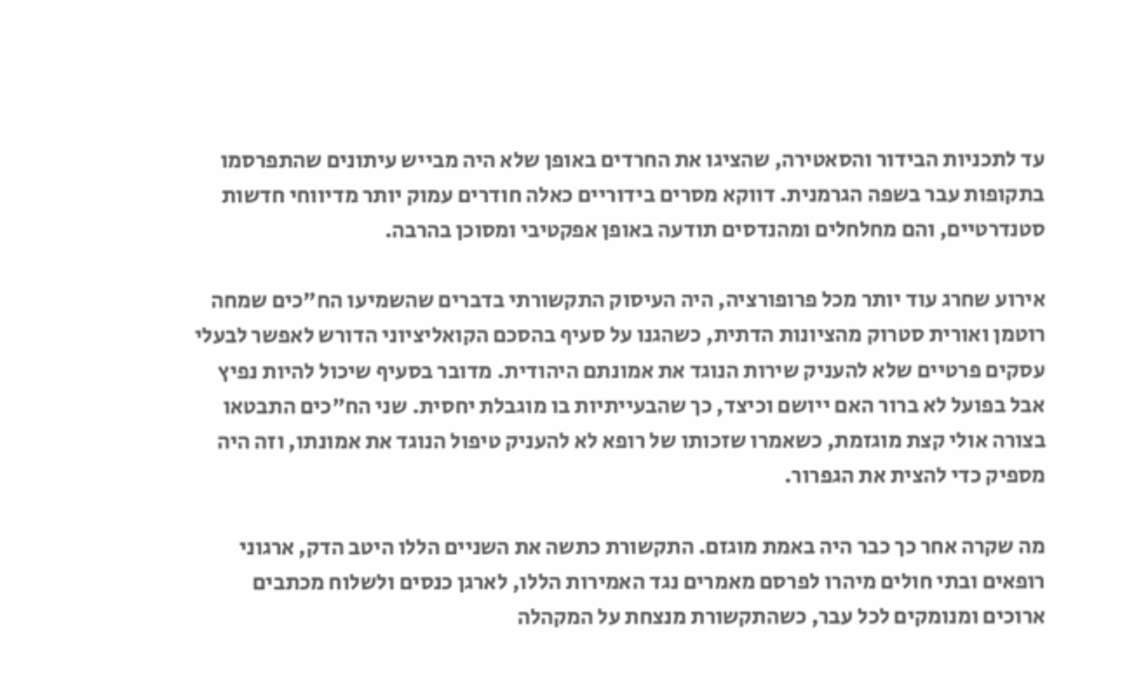עד לתכניות הבידור והסאטירה, שהציגו את החרדים באופן שלא היה מבייש עיתונים שהתפרסמו בתקופות עבר בשפה הגרמנית. דווקא מסרים בידוריים כאלה חודרים עמוק יותר מדיווחי חדשות סטנדרטיים, והם מחלחלים ומהנדסים תודעה באופן אפקטיבי ומסוכן בהרבה.

אירוע שחרג עוד יותר מכל פרופורציה, היה העיסוק התקשורתי בדברים שהשמיעו הח"כים שמחה רוטמן ואורית סטרוק מהציונות הדתית, כשהגנו על סעיף בהסכם הקואליציוני הדורש לאפשר לבעלי עסקים פרטיים שלא להעניק שירות הנוגד את אמונתם היהודית. מדובר בסעיף שיכול להיות נפיץ אבל בפועל לא ברור האם ייושם וכיצד, כך שהבעייתיות בו מוגבלת יחסית. שני הח"כים התבטאו בצורה אולי קצת מוגזמת, כשאמרו שזכותו של רופא לא להעניק טיפול הנוגד את אמונתו, וזה היה מספיק כדי להצית את הגפרור.

מה שקרה אחר כך כבר היה באמת מוגזם. התקשורת כתשה את השניים הללו היטב הדק, ארגוני רופאים ובתי חולים מיהרו לפרסם מאמרים נגד האמירות הללו, לארגן כנסים ולשלוח מכתבים ארוכים ומנומקים לכל עבר, כשהתקשורת מנצחת על המקהלה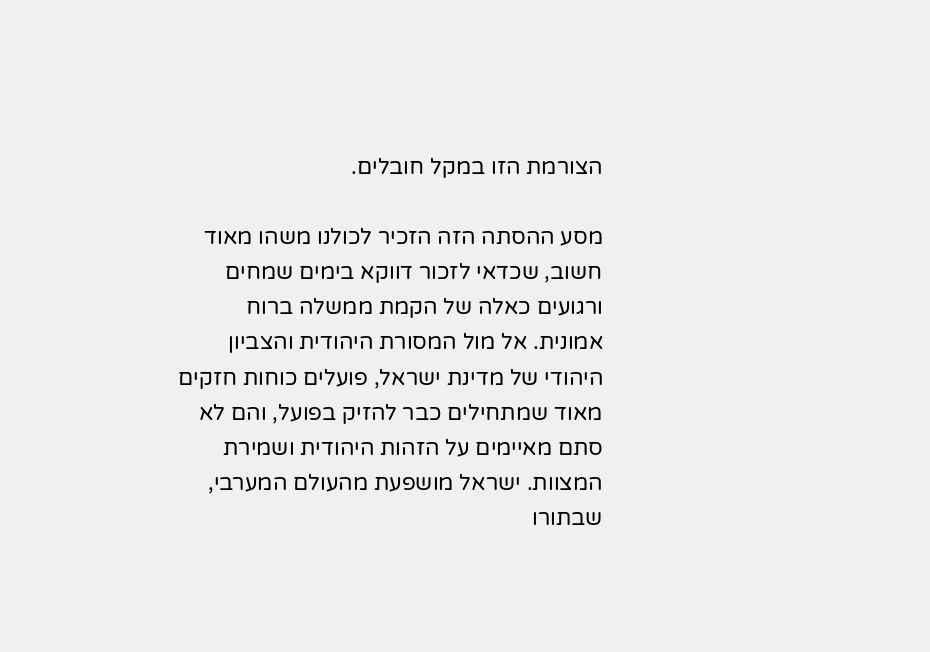הצורמת הזו במקל חובלים.

מסע ההסתה הזה הזכיר לכולנו משהו מאוד חשוב, שכדאי לזכור דווקא בימים שמחים ורגועים כאלה של הקמת ממשלה ברוח אמונית. אל מול המסורת היהודית והצביון היהודי של מדינת ישראל, פועלים כוחות חזקים מאוד שמתחילים כבר להזיק בפועל, והם לא סתם מאיימים על הזהות היהודית ושמירת המצוות. ישראל מושפעת מהעולם המערבי, שבתורו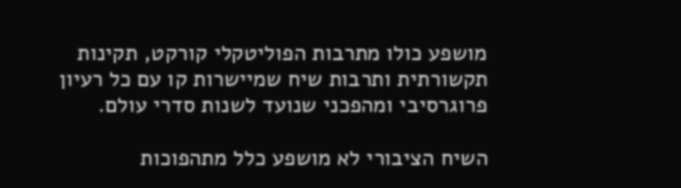מושפע כולו מתרבות הפוליטקלי קורקט, תקינות תקשורתית ותרבות שיח שמיישרות קו עם כל רעיון פרוגרסיבי ומהפכני שנועד לשנות סדרי עולם.

השיח הציבורי לא מושפע כלל מתהפוכות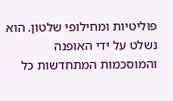פוליטיות ומחילופי שלטון. הוא נשלט על ידי האופנה והמוסכמות המתחדשות כל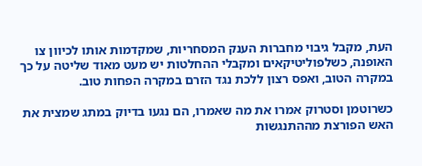העת, מקבל גיבוי מחברות הענק המסחריות, שמקדמות אותו לכיוון צו האופנה, כשלפוליטיקאים ומקבלי ההחלטות יש מעט מאוד שליטה על כך במקרה הטוב, ואפס רצון ללכת נגד הזרם במקרה הפחות טוב.

כשרוטמן וסטרוק אמרו את מה שאמרו, הם נגעו בדיוק במתג שמצית את האש הפורצת מההתנגשות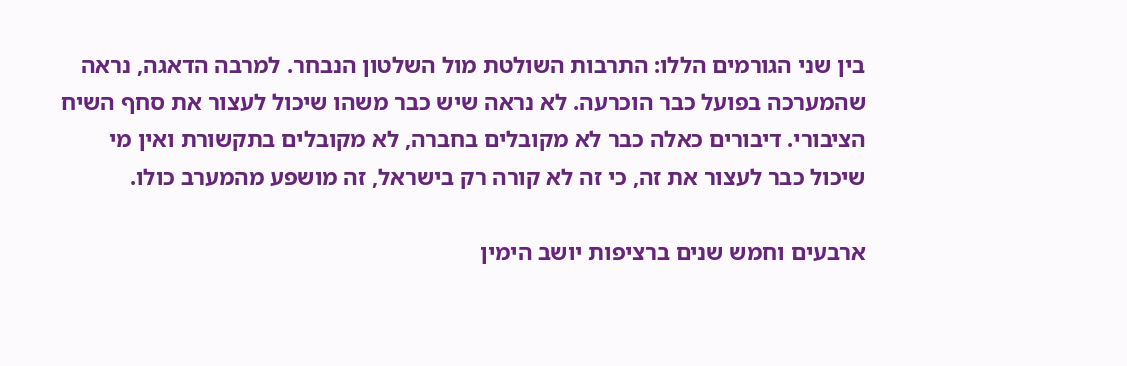בין שני הגורמים הללו: התרבות השולטת מול השלטון הנבחר. למרבה הדאגה, נראה שהמערכה בפועל כבר הוכרעה. לא נראה שיש כבר משהו שיכול לעצור את סחף השיח הציבורי. דיבורים כאלה כבר לא מקובלים בחברה, לא מקובלים בתקשורת ואין מי שיכול כבר לעצור את זה, כי זה לא קורה רק בישראל, זה מושפע מהמערב כולו.

ארבעים וחמש שנים ברציפות יושב הימין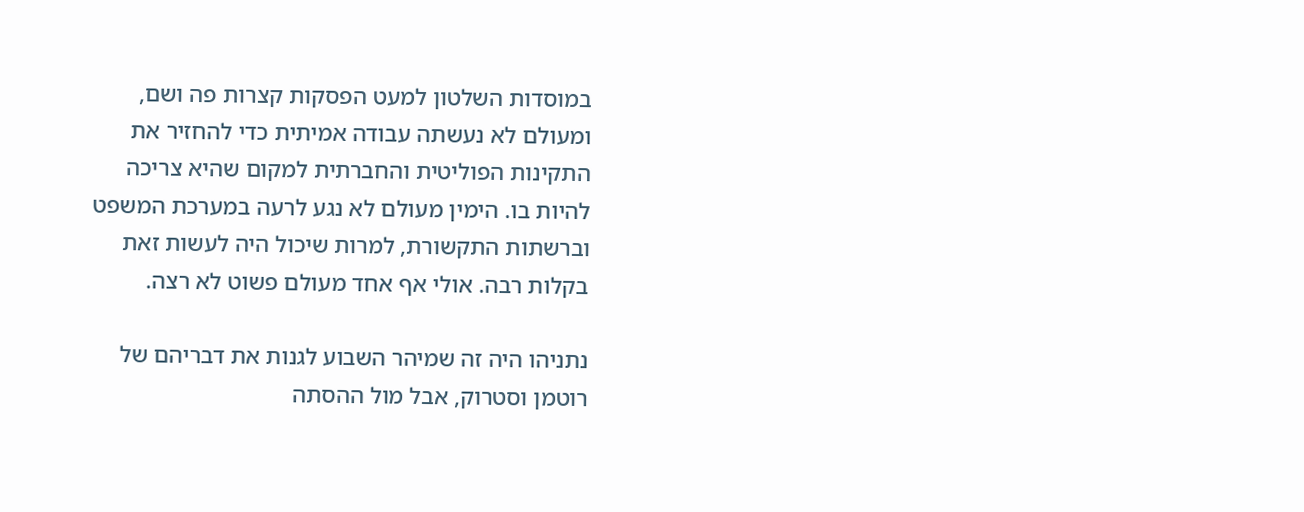במוסדות השלטון למעט הפסקות קצרות פה ושם, ומעולם לא נעשתה עבודה אמיתית כדי להחזיר את התקינות הפוליטית והחברתית למקום שהיא צריכה להיות בו. הימין מעולם לא נגע לרעה במערכת המשפט וברשתות התקשורת, למרות שיכול היה לעשות זאת בקלות רבה. אולי אף אחד מעולם פשוט לא רצה.

נתניהו היה זה שמיהר השבוע לגנות את דבריהם של רוטמן וסטרוק, אבל מול ההסתה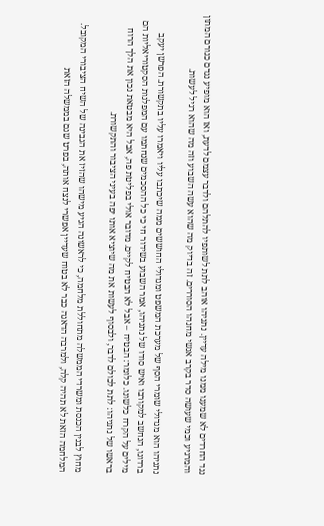נגד החרדים לא שמענו ממנו מילה עדיין. נתניהו אוהב לתת לשותפיו להתלהם ולדבר עצמם לדעת, ואז הוא מופיע נגדם כגורם המתון והמרגיע וכמי שעושה סדר בקרב אנשי מחנהו הסוררים. זה בדיוק מה שהוא עשה השבוע וזה מה שהוא רגיל לעשות.

נתניהו הוא מגדולי שומרי הסף של מערכת המשפט ומגדולי החוששים ממה שיכתבו עליו ויאמרו עליו בתקשורת. הפרשן יעקב ברדוגו, הנחשב למקורבו ואיש סודו של נתניהו, אמר השבוע בשידור חי כי כל ההסכמים שנחתמו עם המפלגות הסקטוריאליות הם מילים על הקרח כלשונו. כלומר: הבטיח – אבל לא הבטיח לקיים. מדובר אולי בפליטת פה, אבל היא מבטאת נכון את הלך הרוח בראשו של נתניהו: לתת לכולם לדבר, ולבסוף לעשות את מה שיוציא אותו יפה בעיני הציבור והתקשורת.

מחוץ לבנין הכנסת ומשרדי הממשלה מתחוללת מלחמה, כי לראשונה הגיע מישהו שהזיז את הגבינה של השיח הציבורי המקובל. המלחמה הזאת לא תהיה קלה, ולמרבה הדאגה כבר לא בטוח שעדיין אפשרי לנצח אותה, בפרט שגם בממשלה הזאת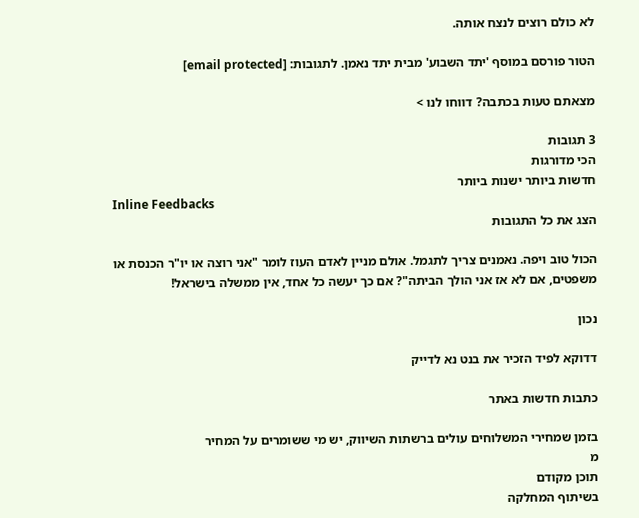לא כולם רוצים לנצח אותה.

הטור פורסם במוסף 'יתד השבוע' מבית יתד נאמן. לתגובות: [email protected]

מצאתם טעות בכתבה? דווחו לנו >

3 תגובות
הכי מדורגות
חדשות ביותר ישנות ביותר
Inline Feedbacks
הצג את כל התגובות

הכול טוב ויפה. נאמנים צריך לתגמל. אולם מניין לאדם העוז לומר "אני רוצה או יו"ר הכנסת או משפטים, אם לא אז אני הולך הביתה"? אם כך יעשה כל אחד, אין ממשלה בישראל!

נכון

דדוקא לפיד הזכיר את בנט נא לדייק

כתבות חדשות באתר

בזמן שמחירי המשלוחים עולים ברשתות השיווק, יש מי ששומרים על המחיר
מ
תוכן מקודם
בשיתוף המחלקה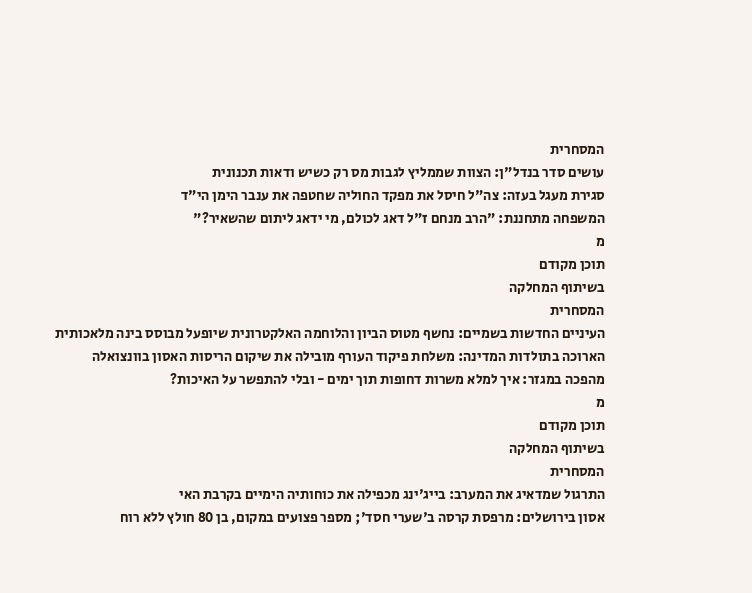המסחרית
עושים סדר בנדל"ן: הצוות שממליץ לגבות מס רק כשיש ודאות תכנונית
סגירת מעגל בעזה: צה"ל חיסל את מפקד החוליה שחטפה את ענבר הימן הי"ד
המשפחה מתחננת: "הרב מנחם ז"ל דאג לכולם, מי ידאג ליתום שהשאיר?"
מ
תוכן מקודם
בשיתוף המחלקה
המסחרית
העיניים החדשות בשמיים: נחשף מטוס הביון והלוחמה האלקטרונית שיופעל מבוסס בינה מלאכותית
הארוכה בתולדות המדינה: משלחת פיקוד העורף מובילה את שיקום הריסות האסון בוונצואלה
מהפכה במגזר: איך למלא משרות דחופות תוך ימים - ובלי להתפשר על האיכות?
מ
תוכן מקודם
בשיתוף המחלקה
המסחרית
התרגול שמדאיג את המערב: בייג'ינג מכפילה את כוחותיה הימיים בקרבת האי
אסון בירושלים: מרפסת קרסה ב'שערי חסד'; מספר פצועים במקום, בן 80 חולץ ללא רוח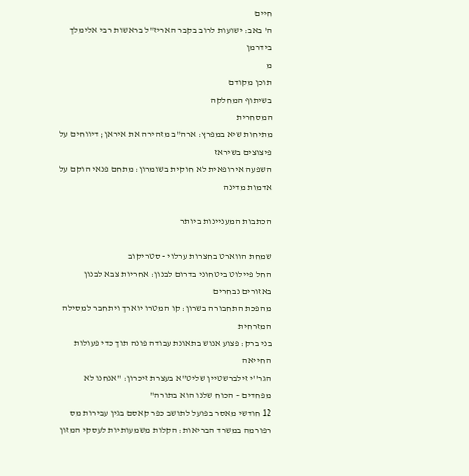חיים
ה' באב: ישועות לרוב בקבר האריז"ל בראשות רבי אלימלך בידרמן
מ
תוכן מקודם
בשיתוף המחלקה
המסחרית
מתיחות שיא במפרץ: ארה"ב מזהירה את איראן; דיווחים על פיצוצים בשיראז
השפעה אירופאית לא חוקית בשומרון: מתחם פנאי הוקם על אדמות מדינה

הכתבות המעניינות ביותר

שמחת הווארט בחצרות ערלוי - סטריקוב
החל פיילוט ביטחוני בדרום לבנון: אחריות צבא לבנון באזורים נבחרים
מהפכת התחבורה בשרון: קו המטרו יוארך ויתחבר למסילה המזרחית
בני ברק: פצוע אנוש בתאונת עבודה פונה תוך כדי פעולות החייאה
הגר''י זילברשטיין שליט''א בעצרת זיכרון: "אנחנו לא מפחדים – הכוח שלנו הוא בתורה"
12 חודשי מאסר בפועל לתושב כפר קאסם בגין עבירות מס
רפורמה במשרד הבריאות: הקלות משמעותיות לעסקי המזון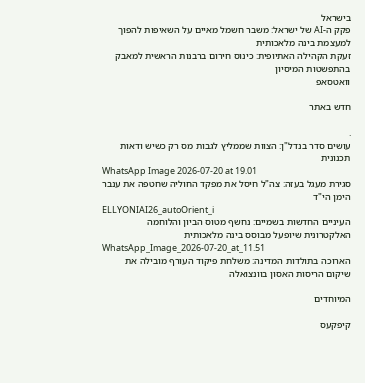בישראל
פקק ה-AI של ישראל: משבר חשמל מאיים על השאיפות להפוך למעצמת בינה מלאכותית
זעקת הקהילה האתיופית: כינוס חירום ברבנות הראשית למאבק בהתפשטות המיסיון
וואטסאפ

חדש באתר

.
עושים סדר בנדל"ן: הצוות שממליץ לגבות מס רק כשיש ודאות תכנונית
WhatsApp Image 2026-07-20 at 19.01
סגירת מעגל בעזה: צה"ל חיסל את מפקד החוליה שחטפה את ענבר הימן הי"ד
ELLYONIAI26_autoOrient_i
העיניים החדשות בשמיים: נחשף מטוס הביון והלוחמה האלקטרונית שיופעל מבוסס בינה מלאכותית
WhatsApp_Image_2026-07-20_at_11.51
הארוכה בתולדות המדינה: משלחת פיקוד העורף מובילה את שיקום הריסות האסון בוונצואלה

המיוחדים

קיפקעס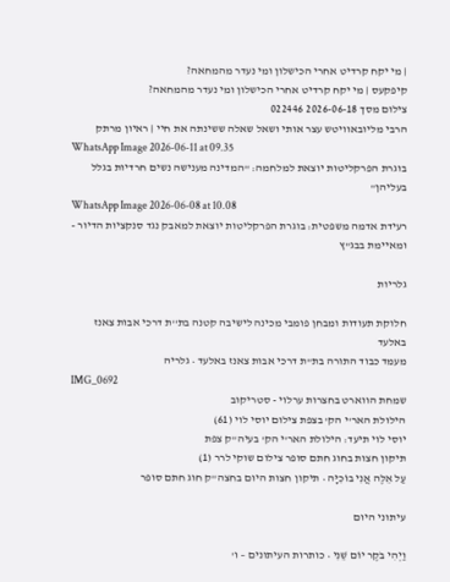| מי יקח קרדיט אחרי הכישלון ומי נעדר מהמחאה?
קיפקעס | מי יקח קרדיט אחרי הכישלון ומי נעדר מהמחאה?
צילום מסך 2026-06-18 022446
הרבי מליובאוויטש עצר אותי ושאל שאלה ששינתה את חיי | ראיון מרתק
WhatsApp Image 2026-06-11 at 09.35
בוגרת הפרקליטות יוצאת למלחמה: "המדינה מענישה נשים חרדיות בגלל בעליהן"
WhatsApp Image 2026-06-08 at 10.08
רעידת אדמה משפטית: בוגרת הפרקליטות יוצאת למאבק נגד סנקציות הדיור - ומאיימת בבג"ץ

גלריות

חלוקת תעודות ומבחן פומבי מכינה לישיבה קטנה בת''ת דרכי אבות צאנז באלעד
מעמד כבוד התורה בת"ת דרכי אבות צאנז באלעד • גלריה
IMG_0692
שמחת הווארט בחצרות ערלוי - סטריקוב
הילולת האר'י הק' בצפת צילום יוסי לוי (61)
יוסי לוי תיעד: הילולת האר'י הק' בעיה"ק צפת
תיקון חצות בחוג חתם סופר צילום שוקי לרר (1)
עַל אֵלֶּה אֲנִי בוֹכִיָּה • תיקון חצות היום בחצה"ק חוג חתם סופר

עיתוני היום

וַיְהִי בֹקֶר יוֹם שֵׁנִי • כותרות העיתונים – ו'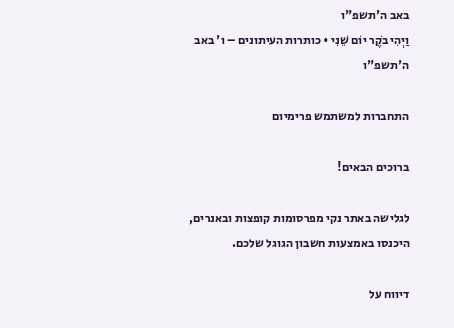באב ה'תשפ"ו
וַיְהִי בֹקֶר יוֹם שֵׁנִי • כותרות העיתונים – ו' באב ה'תשפ"ו

התחברות למשתמש פרימיום

ברוכים הבאים!

לגלישה באתר נקי מפרסומות קופצות ובאנרים, היכנסו באמצעות חשבון הגוגל שלכם.

דיווח על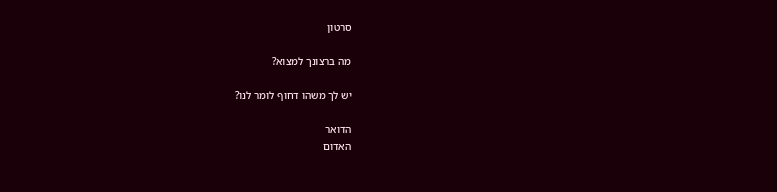סרטון

מה ברצונך למצוא?

יש לך משהו דחוף לומר לנו?

הדואר
האדום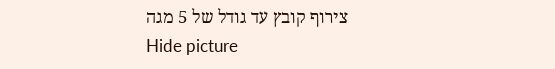צירוף קובץ עד גודל של 5 מגה
Hide picture